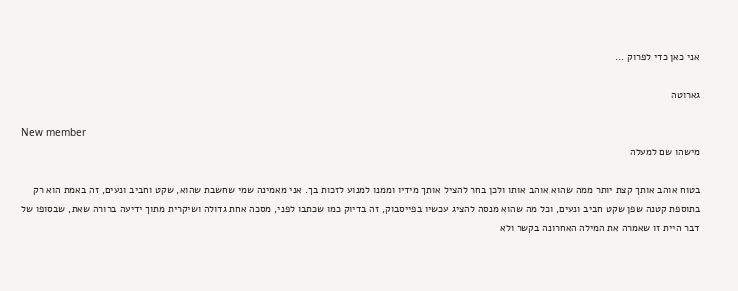אני כאן כדי לפרוק ...

גארוטה

New member
מישהו שם למעלה

בטוח אוהב אותך קצת יותר ממה שהוא אוהב אותו ולכן בחר להציל אותך מידיו וממנו למנוע לזכות בך. אני מאמינה שמי שחשבת שהוא, שקט וחביב ונעים, זה באמת הוא רק בתוספת קטנה שפן שקט חביב ונעים, וכל מה שהוא מנסה להציג עכשיו בפייסבוק, זה בדיוק כמו שכתבו לפני, מסכה אחת גדולה ושיקרית מתוך ידיעה ברורה שאת, שבסופו של דבר היית זו שאמרה את המילה האחרונה בקשר ולא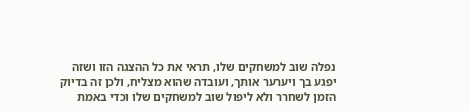נפלה שוב למשחקים שלו, תראי את כל ההצגה הזו ושזה יפגע בך ויערער אותך, ועובדה שהוא מצליח, ולכן זה בדיוק הזמן לשחרר ולא ליפול שוב למשחקים שלו וכדי באמת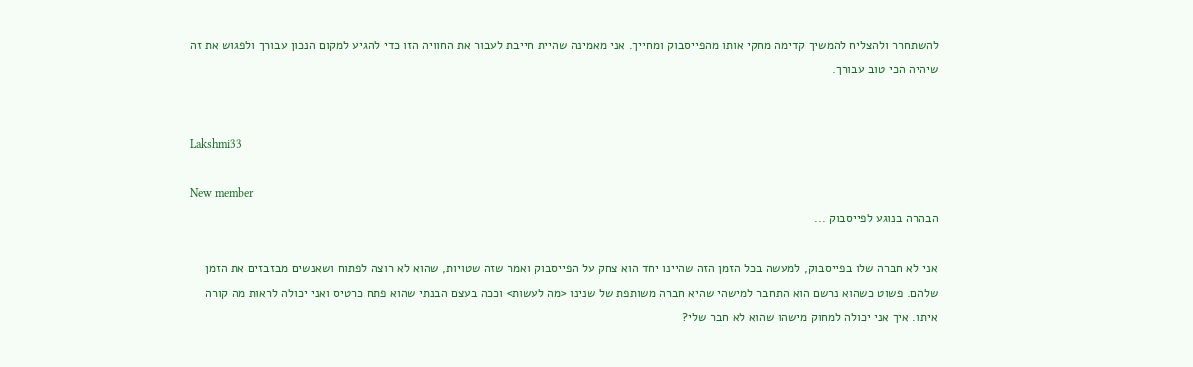להשתחרר ולהצליח להמשיך קדימה מחקי אותו מהפייסבוק ומחייך. אני מאמינה שהיית חייבת לעבור את החוויה הזו כדי להגיע למקום הנכון עבורך ולפגוש את זה שיהיה הכי טוב עבורך.


Lakshmi33

New member
הבהרה בנוגע לפייסבוק ...

אני לא חברה שלו בפייסבוק, למעשה בכל הזמן הזה שהיינו יחד הוא צחק על הפייסבוק ואמר שזה שטויות, שהוא לא רוצה לפתוח ושאנשים מבזבזים את הזמן שלהם. פשוט כשהוא נרשם הוא התחבר למישהי שהיא חברה משותפת של שנינו <מה לעשות> וככה בעצם הבנתי שהוא פתח כרטיס ואני יכולה לראות מה קורה איתו. איך אני יכולה למחוק מישהו שהוא לא חבר שלי?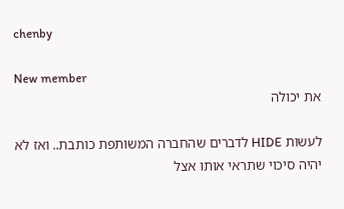chenby

New member
את יכולה

לעשות HIDE לדברים שהחברה המשותפת כותבת.. ואז לא יהיה סיכוי שתראי אותו אצל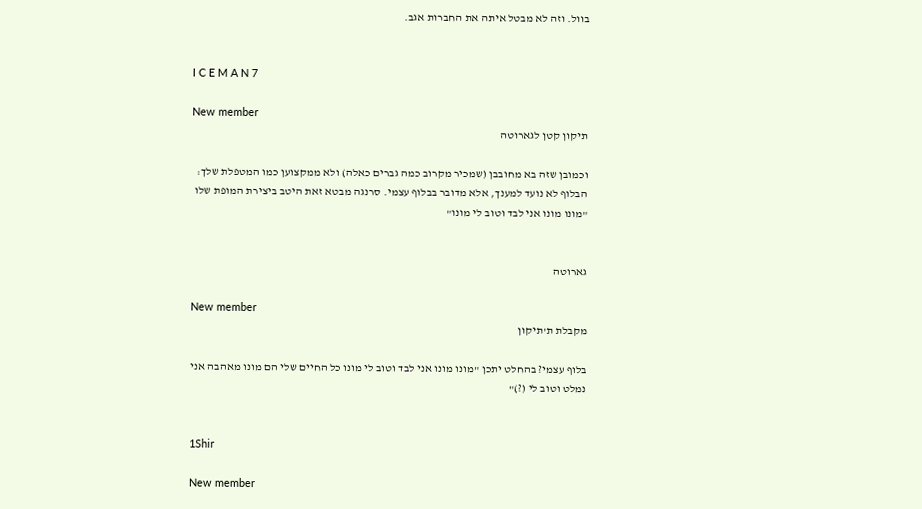בוול. וזה לא מבטל איתה את החברות אגב.


I C E M A N 7

New member
תיקון קטן לגארוטה

וכמובן שזה בא מחובבן (שמכיר מקרוב כמה גברים כאלה) ולא ממקצוען כמו המטפלת שלך: הבלוף לא נועד למענך, אלא מדובר בבלוף עצמי. סרנגה מבטא זאת היטב ביצירת המופת שלו "מונו מונו אני לבד וטוב לי מונו"


גארוטה

New member
מקבלת ת'תיקון

בלוף עצמי? בהחלט יתכן "מונו מונו אני לבד וטוב לי מונו כל החיים שלי הם מונו מאהבה אני נמלט וטוב לי (?)"


1Shir

New member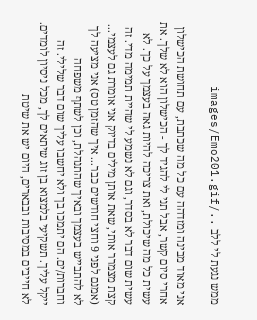ממש נגעת לי ללב ../images/Emo201.gif

אני מאוד מבינה ומזדהה עם כל מה שכתבת, עם תחושת הכישלון אחרי סיום קשר, אבל תני לי להגיד לך - הכישלון הוא לא שלך. את עשית כל מה שיכולת, ואת צריכה להיות גאה בעצמך על כך. לא עשית שום דבר לא בסדר, וגם לא נשמע לי שהיית תמימה מדי. זה קצת מצמרר אותי, שאת אותן מילים בדיוק אני אומרת גם לעצמי...
(אמנם לפני 9 וחצי חודשים כבר... איך שהזמן טס) אני מציעה לך לא להתבייש בעצמך ובאיך שהתנהלת, וכן לשתף משפחה וחברות/ים. הם יתמכו בך ולא יחשבו עליך שום דבר שלילי. זה ייקל עליך. תשקיעי בלמצוא בן זוג שיתאים לך, מכל ניסיון לומדים. לא חייבים במסיבות ובבארים, היום יש את שיטת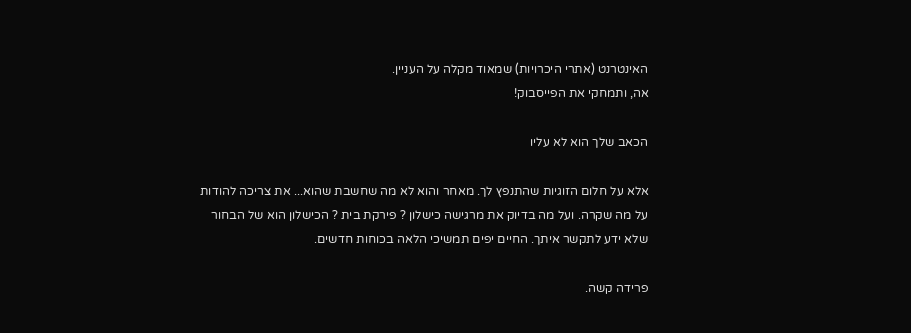האינטרנט (אתרי היכרויות) שמאוד מקלה על העניין.
אה, ותמחקי את הפייסבוק!

הכאב שלך הוא לא עליו

אלא על חלום הזוגיות שהתנפץ לך. מאחר והוא לא מה שחשבת שהוא... את צריכה להודות על מה שקרה. ועל מה בדיוק את מרגישה כישלון ? פירקת בית ? הכישלון הוא של הבחור שלא ידע לתקשר איתך. החיים יפים תמשיכי הלאה בכוחות חדשים.

פרידה קשה.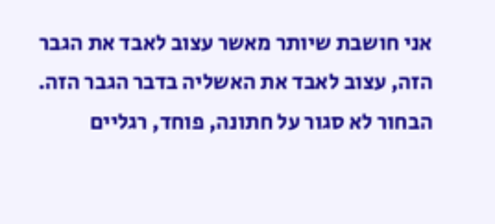אני חושבת שיותר מאשר עצוב לאבד את הגבר הזה, עצוב לאבד את האשליה בדבר הגבר הזה. הבחור לא סגור על חתונה, פוחד, רגליים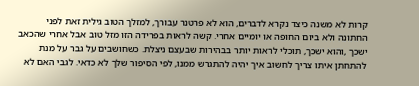קרות לא משנה כיצד נקרא לדברים, הוא לא פרטנר עבורך, למזלך הטוב גילית זאת לפני החתונה ולא ביום החופה או יומיים אחרי. קשה לראות בפרידה הזו מזל טוב אבל אחרי שהכאב ישכך ,והוא ישכך, תוכלי לראות יותר בבהירות שבעצם ניצלת. כשחושבים על גבר על מנת להתחתן איתו צריך לחשוב איך יהיה להתגרש ממנו, לפי הסיפור שלך לא כדאי. לגבי האם לא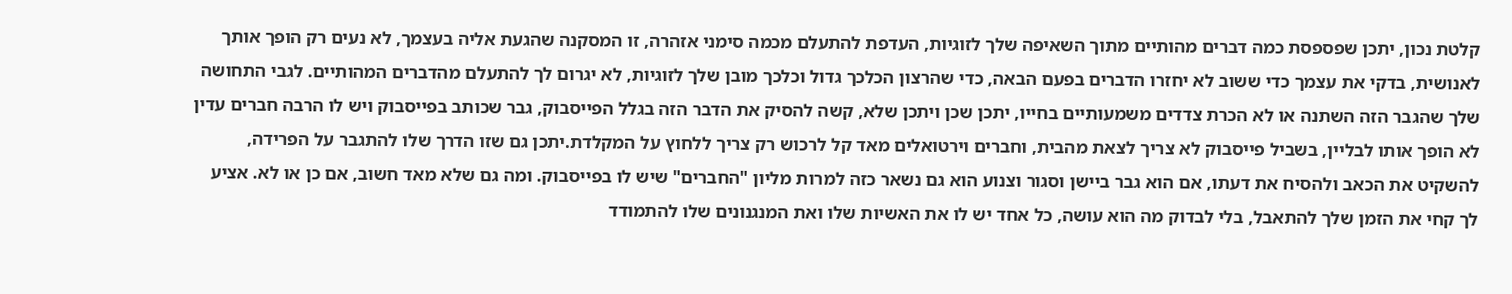קלטת נכון, יתכן שפספסת כמה דברים מהותיים מתוך השאיפה שלך לזוגיות, העדפת להתעלם מכמה סימני אזהרה, זו המסקנה שהגעת אליה בעצמך, לא נעים רק הופך אותך לאנושית, בדקי את עצמך כדי ששוב לא יחזרו הדברים בפעם הבאה, כדי שהרצון הכלכך גדול וכלכך מובן שלך לזוגיות, לא יגרום לך להתעלם מהדברים המהותיים. לגבי התחושה שלך שהגבר הזה השתנה או לא הכרת צדדים משמעותיים בחייו, יתכן שכן ויתכן שלא, קשה להסיק את הדבר הזה בגלל הפייסבוק, גבר שכותב בפייסבוק ויש לו הרבה חברים עדין לא הופך אותו לבליין, בשביל פייסבוק לא צריך לצאת מהבית, וחברים וירטואלים מאד קל לרכוש רק צריך ללחוץ על המקלדת.יתכן גם שזו הדרך שלו להתגבר על הפרידה, להשקיט את הכאב ולהסיח את דעתו, אם הוא גבר ביישן וסגור וצנוע הוא גם נשאר כזה למרות מליון "החברים" שיש לו בפייסבוק. ומה גם שלא מאד חשוב, אם כן או לא. אציע לך קחי את הזמן שלך להתאבל, בלי לבדוק מה הוא עושה, כל אחד יש לו את האשיות שלו ואת המנגנונים שלו להתמודד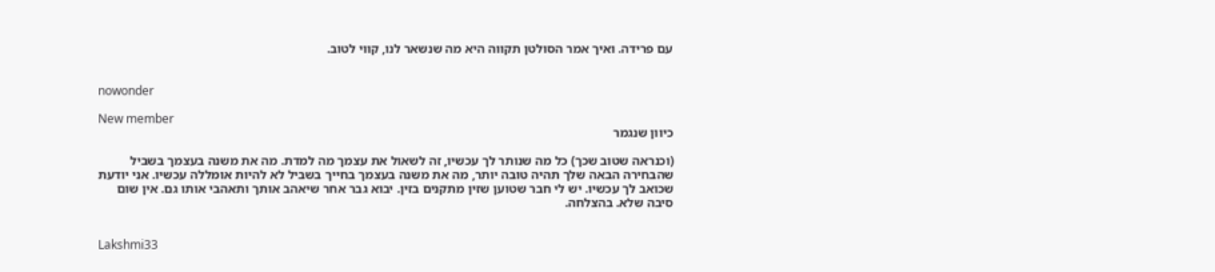עם פרידה. ואיך אמר הסולטן תקווה היא מה שנשאר לנו, קווי לטוב.


nowonder

New member
כיוון שנגמר

(וכנראה שטוב שכך) כל מה שנותר לך עכשיו, זה לשאול את עצמך מה למדת. מה את משנה בעצמך בשביל שהבחירה הבאה שלך תהיה טובה יותר, מה את משנה בעצמך בחייך בשביל לא להיות אומללה עכשיו. אני יודעת שכואב לך עכשיו. יש לי חבר שטוען שזין מתקנים בזין. יבוא גבר אחר שיאהב אותך ותאהבי אותו גם. אין שום סיבה שלא. בהצלחה.


Lakshmi33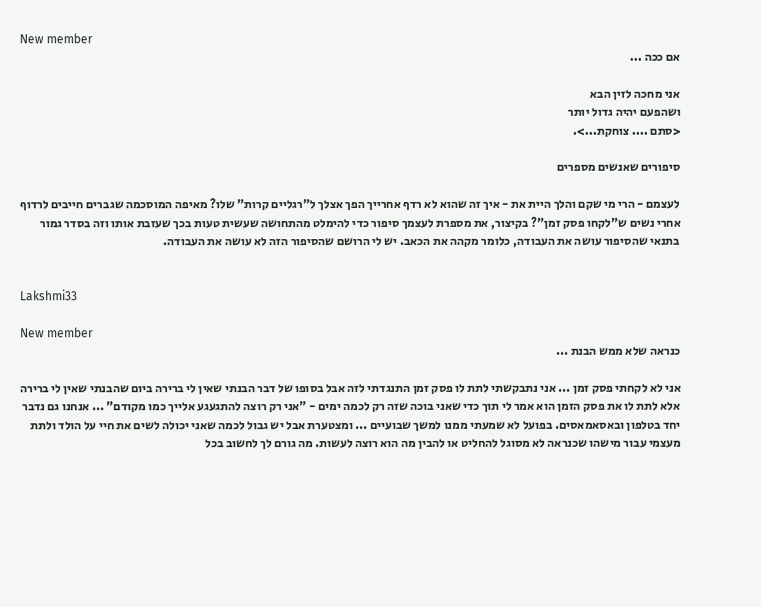New member
אם ככה ...

אני מחכה לזין הבא
ושהפעם יהיה גדול יותר
<סתם .... צוחקת...>.

סיפורים שאנשים מספרים

לעצמם - הרי מי שקם והלך היית את - איך זה שהוא לא רדף אחרייך הפך אצלך ל"רגליים קרות" שלו? מאיפה המוסכמה שגברים חייבים לרדוף אחרי נשים ש"לקחו פסק זמן"? בקיצור, את מספרת לעצמך סיפור כדי להימלט מהתחושה שעשית טעות בכך שעזבת אותו וזה בסדר גמור בתנאי שהסיפור עושה את העבודה, כלומר מקהה את הכאב. יש לי הרושם שהסיפור הזה לא עושה את העבודה.


Lakshmi33

New member
כנראה שלא ממש הבנת ...

אני לא לקחתי פסק זמן ... אני נתבקשתי לתת לו פסק זמן התנגדתי לזה אבל בסופו של דבר הבנתי שאין לי ברירה ביום שהבנתי שאין לי ברירה אלא לתת לו את פסק הזמן הוא אמר לי תוך כדי שאני בוכה שזה רק לכמה ימים - "אני רק רוצה להתגעגע אלייך כמו מקודם" ... אנחנו גם נדבר יחד בטלפון ובאסאמאסים. בפועל לא שמעתי ממנו למשך שבועיים ... ומצטערת אבל יש גבול לכמה שאני יכולה לשים את חיי על הולד ולתת מעצמי עבור מישהו שכנראה לא מסוגל להחליט או להבין מה הוא רוצה לעשות. מה גורם לך לחשוב בכל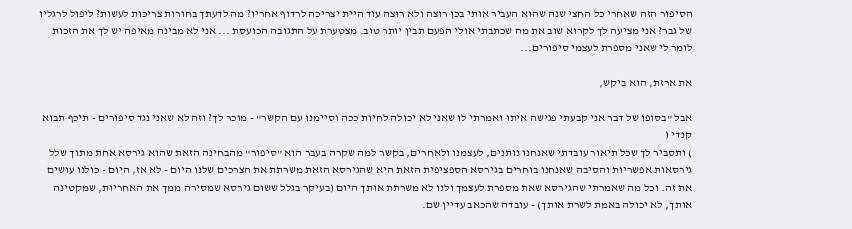הסיפור הזה שאחרי כל החצי שנה שהוא העביר אותי בכן רוצה ולא רוצה עוד היית יצריכה לרדוף אחריו? מה לדעתך בחורות צריכות לעשות? ליפול לרגליו של גבר? אני מציעה לך לקרוא שוב את מה שכתבתי אולי הפעם תבין יותר טוב. מצטערת על התגובה הכועסת ... אני לא מבינה מאיפה יש לך את הזכות לומר לי שאני מספרת לעצמי סיפורים...

את ארזת, הוא ביקש,

אבל "בסופו של דבר אני קבעתי פגישה איתו ואמרתי לו שאני לא יכולה לחיות ככה וסיימנו עם הקשר" - מוכר לך? וזה לא שאני נגד סיפורים - תיכף תבוא קנדי (
) ותסביר לך שכל תיאור עובדתי שאנחנו נותנים, לעצמנו ולאחרים, בקשר למה שקרה בעבר הוא "סיפור" מהבחינה הזאת שהוא גירסא אחת מתוך שלל גירסאות אפשריות והסיבה שאנחנו בוחרים בגירסא הספציפית הזאת היא שהגירסא הזאת משרתת את הצרכים שלנו היום - לא אז, היום - כולנו עושים את זה. וכל מה שאמרתי שהגירסא שאת מספרת לעצמך ולנו לא משרתת אותך היום (בעיקר בגלל ששום גירסא שמסירה ממך את האחריות, שמקטינה אותך, לא יכולה באמת לשרת אותך) - עובדה שהכאב עדיין שם.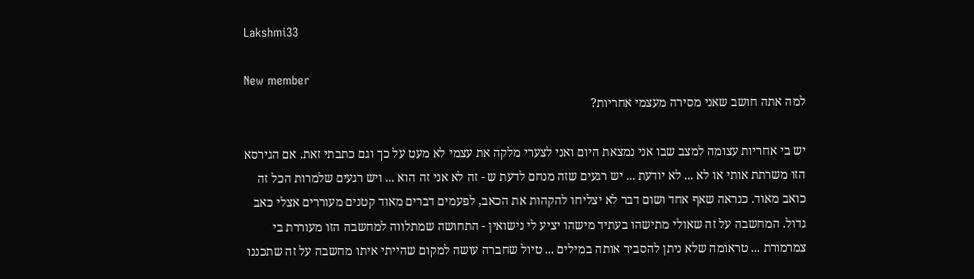Lakshmi33

New member
למה אתה חושב שאני מסירה מעצמי אחריות?

יש בי אחריות עצומה למצב שבו אני נמצאת היום ואני לצערי מלקה את עצמי לא מעט על כך וגם כתבתי זאת. אם הגירסא הזו משרתת אותי או לא ... לא יודעת ... יש רגעים שזה מנחם לדעת ש - זה לא אני זה הוא ... ויש רגעים שלמרות הכל זה כואב מאוד. כנראה שאף אחד ושום דבר לא יצליחו להקהות את הכאב, לפעמים דברים מאוד קטנים מעוררים אצלי כאב גדול. המחשבה על זה שאולי מתישהו בעתיד מישהו יציע לי נישואין - התחושה שמתלווה למחשבה הזו מעוררת בי צמרמורת ... טראומה שלא ניתן להסביר אותה במילים ... טיול שחברה עושה למקום שהייתי איתו מחשבה על זה שתכננו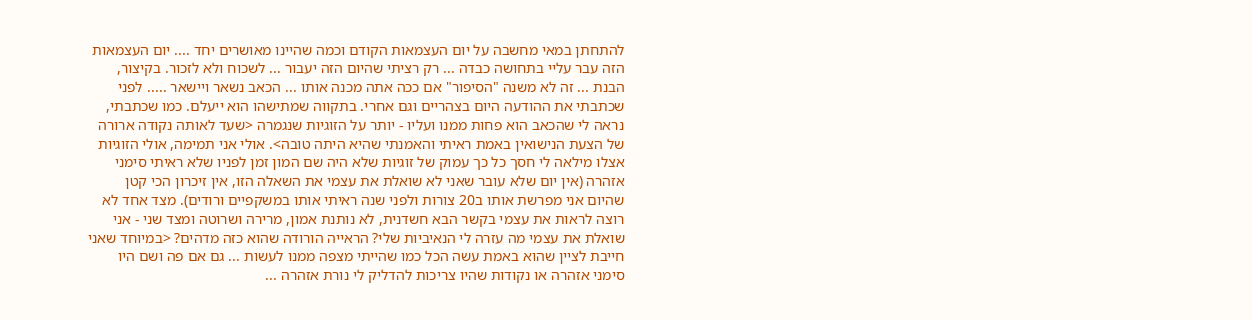להתחתן במאי מחשבה על יום העצמאות הקודם וכמה שהיינו מאושרים יחד .... יום העצמאות הזה עבר עליי בתחושה כבדה ... רק רציתי שהיום הזה יעבור ... לשכוח ולא לזכור. בקיצור, הבנת ... זה לא משנה "הסיפור" אם ככה אתה מכנה אותו ... הכאב נשאר ויישאר ..... לפני שכתבתי את ההודעה היום בצהריים וגם אחרי. בתקווה שמתישהו הוא ייעלם. כמו שכתבתי, נראה לי שהכאב הוא פחות ממנו ועליו - יותר על הזוגיות שנגמרה <שעד לאותה נקודה ארורה של הצעת הנישואין באמת ראיתי והאמנתי שהיא היתה טובה>. אולי אני תמימה, אולי הזוגיות אצלו מילאה לי חסך כל כך עמוק של זוגיות שלא היה שם המון זמן לפניו שלא ראיתי סימני אזהרה (אין יום שלא עובר שאני לא שואלת את עצמי את השאלה הזו, אין זיכרון הכי קטן שהיום אני מפרשת אותו ב20 צורות ולפני שנה ראיתי אותו במשקפיים ורודים). מצד אחד לא רוצה לראות את עצמי בקשר הבא חשדנית, לא נותנת אמון, מרירה ושרוטה ומצד שני - אני שואלת את עצמי מה עזרה לי הנאיביות שלי? הראייה הורודה שהוא כזה מדהים? <במיוחד שאני חייבת לציין שהוא באמת עשה הכל כמו שהייתי מצפה ממנו לעשות ... גם אם פה ושם היו סימני אזהרה או נקודות שהיו צריכות להדליק לי נורת אזהרה ...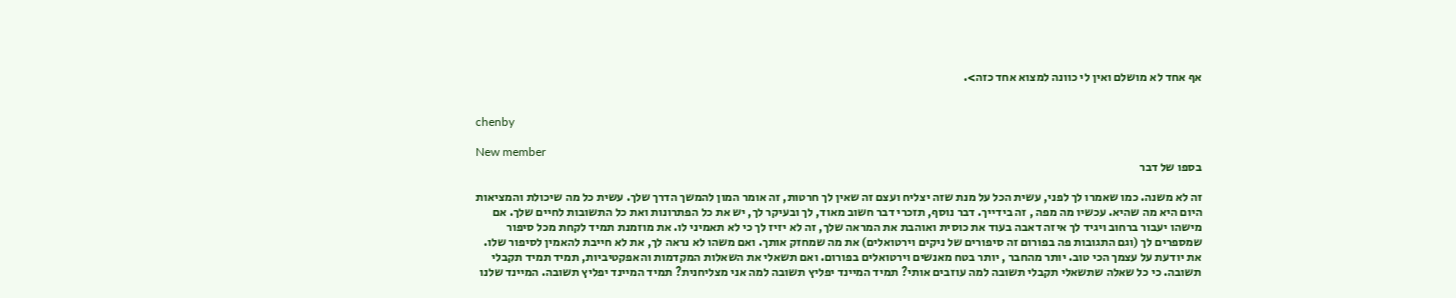אף אחד לא מושלם ואין לי כוונה למצוא אחד כזה>.


chenby

New member
בספו של דבר

זה לא משנה. כמו שאמרו לך לפני, עשית הכל על מנת שזה יצליח ועצם זה שאין לך חרטות, זה אומר המון להמשך הדרך שלך. עשית כל מה שיכולת והמציאות היום היא מה שהיא. עכשיו מה מפה , זה בידייך. דבר נוסף, תזכרי דבר חשוב מאוד, לך ובעיקר לך, יש את כל הפתרונות ואת כל התשובות לחיים שלך. אם מישהו יעבור ברחוב ויגיד לך איזה דאבה בעוד את כוסית ואוהבת את המראה שלך, זה לא יזיז לך כי לא תאמיני לו. את מוזמנת תמיד לקחת מכל סיפור שמספרים לך (וגם התגובות פה בפורום זה סיפורים של ניקים וירטואלים) את מה שמחזק אותך. ואם משהו לא נראה לך, את לא חייבת להאמין לסיפור שלו. את יודעת על עצמך הכי טוב. יותר מהחבר , יותר בטח מאנשים וירטואלים בפורום. ואם תשאלי את השאלות המקדמות והאפקטיביות, תמיד תמיד תקבלי תשובה. כי כל שאלה שתשאלי תקבלי תשובה למה עוזבים אותי? תמיד המיינד יפליץ תשובה למה אני מצליחנית? תמיד המיינד יפליץ תשובה. המיינד שלנו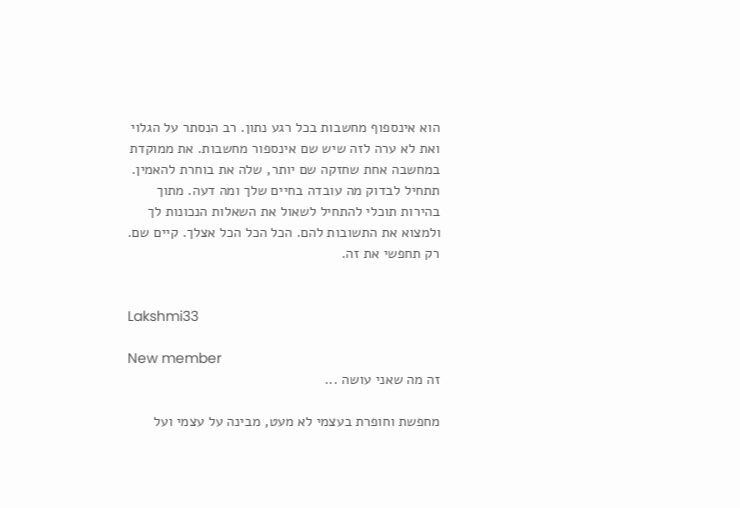הוא אינספוף מחשבות בכל רגע נתון. רב הנסתר על הגלוי ואת לא ערה לזה שיש שם אינספור מחשבות. את ממוקדת במחשבה אחת שחזקה שם יותר, שלה את בוחרת להאמין. תתחיל לבדוק מה עובדה בחיים שלך ומה דעה. מתוך בהירות תוכלי להתחיל לשאול את השאלות הנכונות לך ולמצוא את התשובות להם. הכל הכל הכל אצלך. קיים שם. רק תחפשי את זה.


Lakshmi33

New member
זה מה שאני עושה ...

מחפשת וחופרת בעצמי לא מעט, מבינה על עצמי ועל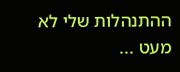ההתנהלות שלי לא מעט ...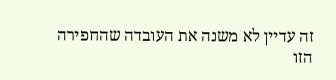זה עדיין לא משנה את העובדה שהחפירה הזו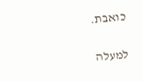כואבת.

למעלה